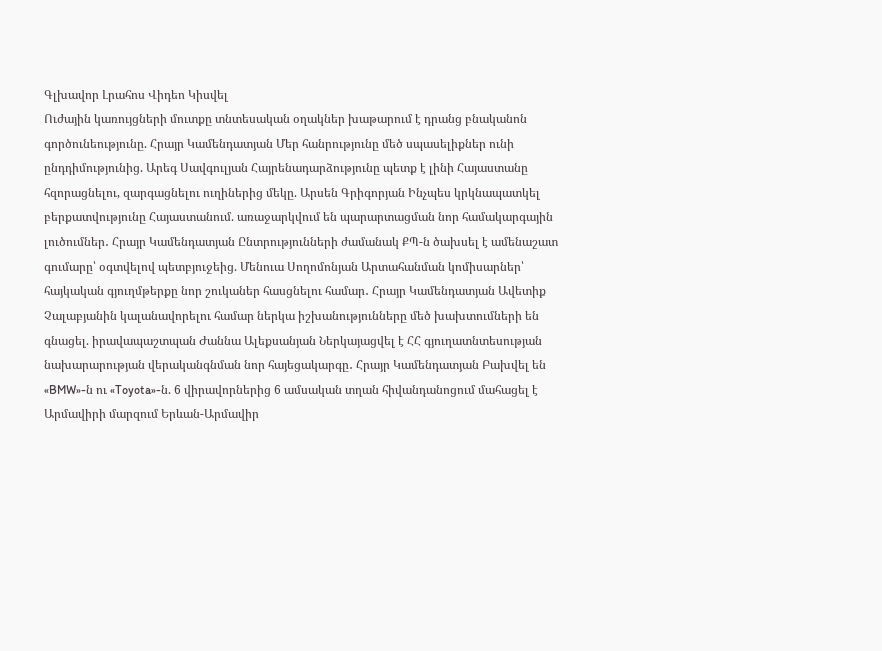Գլխավոր Լրահոս Վիդեո Կիսվել
Ուժային կառույցների մուտքը տնտեսական օղակներ խաթարում է դրանց բնականոն գործունեությունը. Հրայր Կամենդատյան Մեր հանրությունը մեծ սպասելիքներ ունի ընդդիմությունից. Արեգ Սավգուլյան Հայրենադարձությունը պետք է լինի Հայաստանը հզորացնելու, զարգացնելու ուղիներից մեկը. Արսեն Գրիգորյան Ինչպես կրկնապատկել բերքատվությունը Հայաստանում. առաջարկվում են պարարտացման նոր համակարգային լուծումներ․ Հրայր Կամենդատյան Ընտրությունների ժամանակ ՔՊ-ն ծախսել է ամենաշատ գումարը՝ օգտվելով պետբյուջեից. Մենուա Սողոմոնյան Արտահանման կոմիսարներ՝ հայկական գյուղմթերքը նոր շուկաներ հասցնելու համար․ Հրայր Կամենդատյան Ավետիք Չալաբյանին կալանավորելու համար ներկա իշխանությունները մեծ խախտումների են գնացել. իրավապաշտպան Ժաննա Ալեքսանյան Ներկայացվել է ՀՀ գյուղատնտեսության նախարարության վերականգնման նոր հայեցակարգը․ Հրայր Կամենդատյան Բախվել են «BMW»-ն ու «Toyota»-ն. 6 վիրավորներից 6 ամսական տղան հիվանդանոցում մահացել է Արմավիրի մարզում Երևան-Արմավիր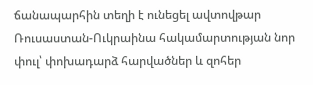ճանապարհին տեղի է ունեցել ավտովթար Ռուսաստան-Ուկրաինա հակամարտության նոր փուլ՝ փոխադարձ հարվածներ և զոհեր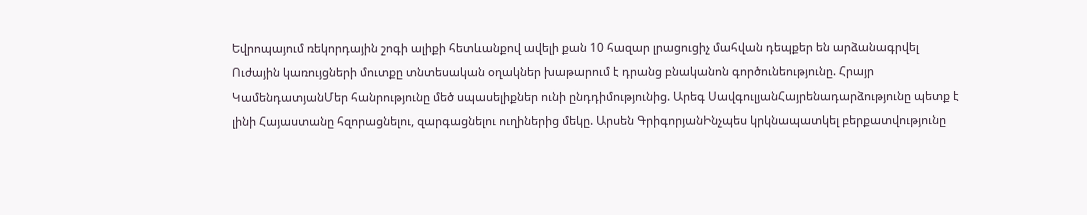Եվրոպայում ռեկորդային շոգի ալիքի հետևանքով ավելի քան 10 հազար լրացուցիչ մահվան դեպքեր են արձանագրվել
Ուժային կառույցների մուտքը տնտեսական օղակներ խաթարում է դրանց բնականոն գործունեությունը. Հրայր ԿամենդատյանՄեր հանրությունը մեծ սպասելիքներ ունի ընդդիմությունից. Արեգ ՍավգուլյանՀայրենադարձությունը պետք է լինի Հայաստանը հզորացնելու, զարգացնելու ուղիներից մեկը. Արսեն ԳրիգորյանԻնչպես կրկնապատկել բերքատվությունը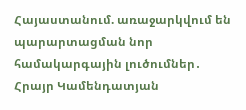Հայաստանում. առաջարկվում են պարարտացման նոր համակարգային լուծումներ․ Հրայր Կամենդատյան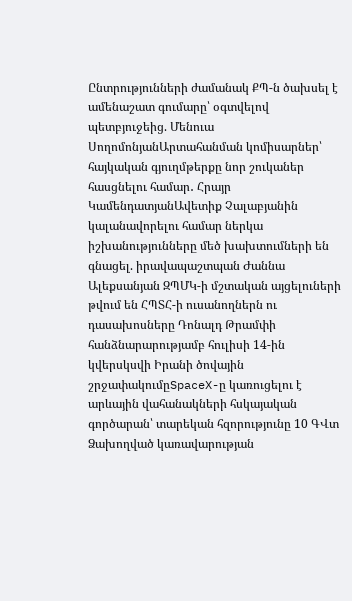Ընտրությունների ժամանակ ՔՊ-ն ծախսել է ամենաշատ գումարը՝ օգտվելով պետբյուջեից. Մենուա ՍողոմոնյանԱրտահանման կոմիսարներ՝ հայկական գյուղմթերքը նոր շուկաներ հասցնելու համար․ Հրայր ԿամենդատյանԱվետիք Չալաբյանին կալանավորելու համար ներկա իշխանությունները մեծ խախտումների են գնացել. իրավապաշտպան Ժաննա Ալեքսանյան ԶՊՄԿ-ի մշտական այցելուների թվում են ՀՊՏՀ-ի ուսանողներն ու դասախոսները Դոնալդ Թրամփի հանձնարարությամբ հուլիսի 14-ին կվերսկսվի Իրանի ծովային շրջափակումըSpaceX-ը կառուցելու է արևային վահանակների հսկայական գործարան՝ տարեկան հզորությունը 10 ԳՎտ Ձախողված կառավարության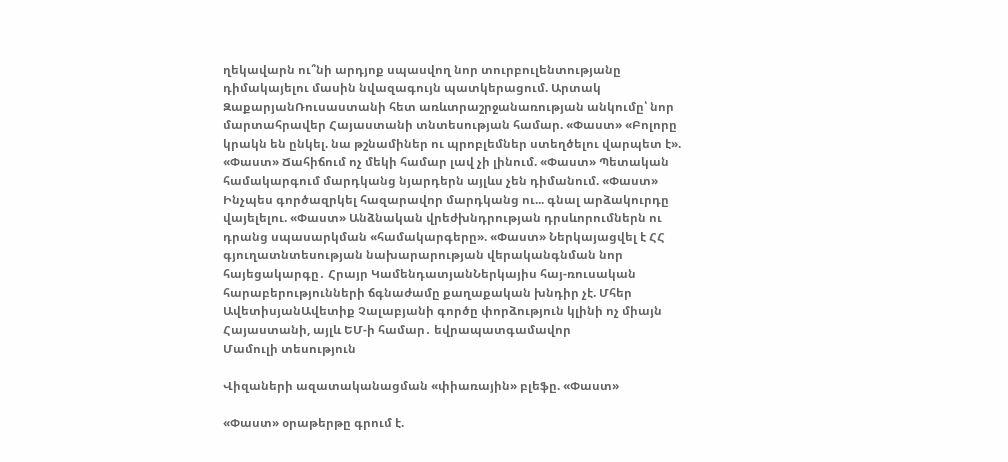ղեկավարն ու՞նի արդյոք սպասվող նոր տուրբուլենտությանը դիմակայելու մասին նվազագույն պատկերացում. Արտակ ԶաքարյանՌուսաստանի հետ առևտրաշրջանառության անկումը՝ նոր մարտահրավեր Հայաստանի տնտեսության համար. «Փաստ» «Բոլորը կրակն են ընկել. նա թշնամիներ ու պրոբլեմներ ստեղծելու վարպետ է». «Փաստ» Ճահիճում ոչ մեկի համար լավ չի լինում. «Փաստ» Պետական համակարգում մարդկանց նյարդերն այլևս չեն դիմանում. «Փաստ» Ինչպես գործազրկել հազարավոր մարդկանց ու... գնալ արձակուրդը վայելելու. «Փաստ» Անձնական վրեժխնդրության դրսևորումներն ու դրանց սպասարկման «համակարգերը». «Փաստ» Ներկայացվել է ՀՀ գյուղատնտեսության նախարարության վերականգնման նոր հայեցակարգը․ Հրայր ԿամենդատյանՆերկայիս հայ-ռուսական հարաբերությունների ճգնաժամը քաղաքական խնդիր չէ. Մհեր ԱվետիսյանԱվետիք Չալաբյանի գործը փորձություն կլինի ոչ միայն Հայաստանի, այլև ԵՄ-ի համար․ եվրապատգամավոր
Մամուլի տեսություն

Վիզաների ազատականացման «փիառային» բլեֆը. «Փաստ»

«Փաստ» օրաթերթը գրում է.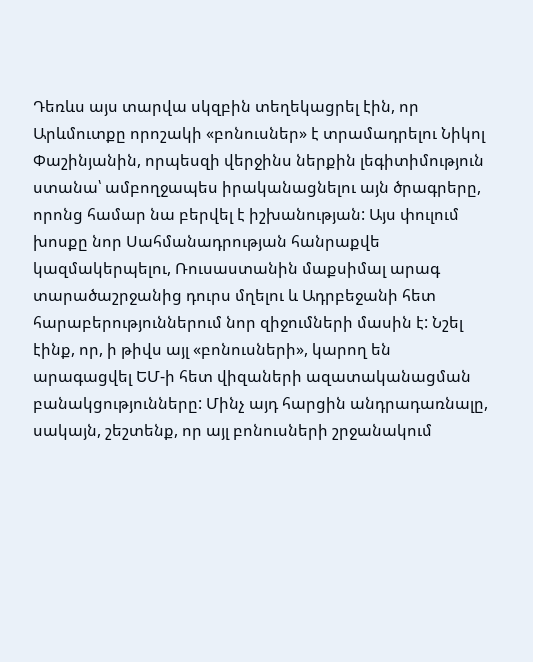Դեռևս այս տարվա սկզբին տեղեկացրել էին, որ Արևմուտքը որոշակի «բոնուսներ» է տրամադրելու Նիկոլ Փաշինյանին, որպեսզի վերջինս ներքին լեգիտիմություն ստանա՝ ամբողջապես իրականացնելու այն ծրագրերը, որոնց համար նա բերվել է իշխանության: Այս փուլում խոսքը նոր Սահմանադրության հանրաքվե կազմակերպելու, Ռուսաստանին մաքսիմալ արագ տարածաշրջանից դուրս մղելու և Ադրբեջանի հետ հարաբերություններում նոր զիջումների մասին է: Նշել էինք, որ, ի թիվս այլ «բոնուսների», կարող են արագացվել ԵՄ-ի հետ վիզաների ազատականացման բանակցությունները: Մինչ այդ հարցին անդրադառնալը, սակայն, շեշտենք, որ այլ բոնուսների շրջանակում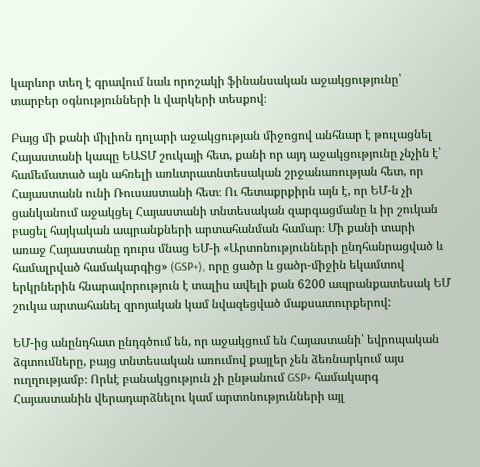կարևոր տեղ է գրավում նաև որոշակի ֆինանսական աջակցությունը՝ տարբեր օգնությունների և վարկերի տեսքով։

Բայց մի քանի միլիոն դոլարի աջակցության միջոցով անհնար է թուլացնել Հայաստանի կապը ԵԱՏՄ շուկայի հետ, քանի որ այդ աջակցությունը չնչին է՝ համեմատած այն ահռելի առևտրատնտեսական շրջանառության հետ, որ Հայաստանն ունի Ռուսաստանի հետ։ Ու հետաքրքիրն այն է, որ ԵՄ-ն չի ցանկանում աջակցել Հայաստանի տնտեսական զարգացմանը և իր շուկան բացել հայկական ապրանքների արտահանման համար։ Մի քանի տարի առաջ Հայաստանը դուրս մնաց ԵՄ-ի «Արտոնությունների ընդհանրացված և համալրված համակարգից» (GSP+), որը ցածր և ցածր-միջին եկամտով երկրներին հնարավորություն է տալիս ավելի քան 6200 ապրանքատեսակ ԵՄ շուկա արտահանել զրոյական կամ նվազեցված մաքսատուրքերով:

ԵՄ-ից անընդհատ ընդգծում են, որ աջակցում են Հայաստանի՝ եվրոպական ձգտումները, բայց տնտեսական առումով քայլեր չեն ձեռնարկում այս ուղղությամբ։ Որևէ բանակցություն չի ընթանում GSP+ համակարգ Հայաստանին վերադարձնելու կամ արտոնությունների այլ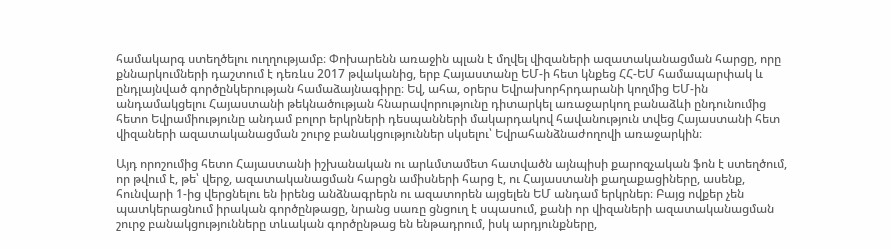համակարգ ստեղծելու ուղղությամբ։ Փոխարենն առաջին պլան է մղվել վիզաների ազատականացման հարցը, որը քննարկումների դաշտում է դեռևս 2017 թվականից, երբ Հայաստանը ԵՄ-ի հետ կնքեց ՀՀ-ԵՄ համապարփակ և ընդլայնված գործընկերության համաձայնագիրը։ Եվ, ահա, օրերս Եվրախորհրդարանի կողմից ԵՄ-ին անդամակցելու Հայաստանի թեկնածության հնարավորությունը դիտարկել առաջարկող բանաձևի ընդունումից հետո Եվրամիությունը անդամ բոլոր երկրների դեսպանների մակարդակով հավանություն տվեց Հայաստանի հետ վիզաների ազատականացման շուրջ բանակցություններ սկսելու՝ Եվրահանձնաժողովի առաջարկին։

Այդ որոշումից հետո Հայաստանի իշխանական ու արևմտամետ հատվածն այնպիսի քարոզչական ֆոն է ստեղծում, որ թվում է, թե՝ վերջ, ազատականացման հարցն ամիսների հարց է, ու Հայաստանի քաղաքացիները, ասենք, հունվարի 1-ից վերցնելու են իրենց անձնագրերն ու ազատորեն այցելեն ԵՄ անդամ երկրներ։ Բայց ովքեր չեն պատկերացնում իրական գործընթացը, նրանց սառը ցնցուղ է սպասում, քանի որ վիզաների ազատականացման շուրջ բանակցությունները տևական գործընթաց են ենթադրում, իսկ արդյունքները,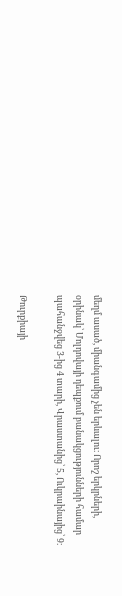մեղմ ասած, միանգամից չեն երևալու։ Որոշ երկրների, օրինակ՝ Մոլդովայի դեպքում բանակցությունների համար պահանջվեց 3-ից 4 տարի, Վրաստանից՝ 5, Ուկրաինայից՝ 9։

Թուրքիայի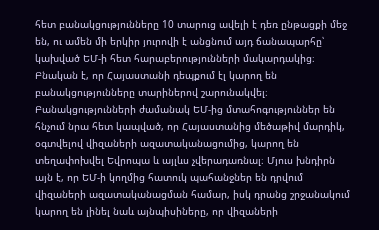հետ բանակցությունները 10 տարուց ավելի է դեռ ընթացքի մեջ են, ու ամեն մի երկիր յուրովի է անցնում այդ ճանապարհը՝ կախված ԵՄ-ի հետ հարաբերությունների մակարդակից։ Բնական է, որ Հայաստանի դեպքում էլ կարող են բանակցությունները տարիներով շարունակվել։ Բանակցությունների ժամանակ ԵՄ-ից մտահոգություններ են հնչում նրա հետ կապված, որ Հայաստանից մեծաթիվ մարդիկ, օգտվելով վիզաների ազատականացումից, կարող են տեղափոխվել Եվրոպա և այլևս չվերադառնալ։ Մյուս խնդիրն այն է, որ ԵՄ-ի կողմից հատուկ պահանջներ են դրվում վիզաների ազատականացման համար, իսկ դրանց շրջանակում կարող են լինել նաև այնպիսիները, որ վիզաների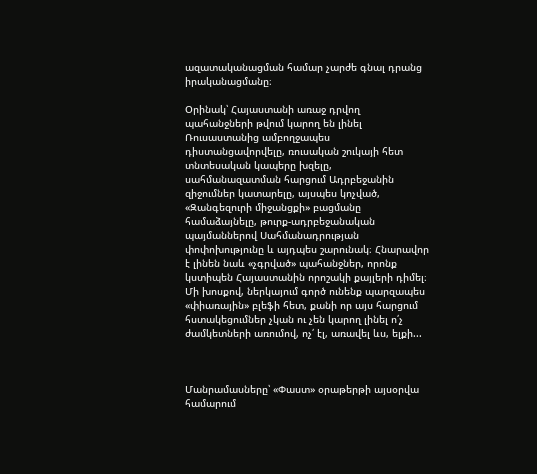ազատականացման համար չարժե գնալ դրանց իրականացմանը։

Օրինակ՝ Հայաստանի առաջ դրվող պահանջների թվում կարող են լինել Ռուսաստանից ամբողջապես դիստանցավորվելը, ռուսական շուկայի հետ տնտեսական կապերը խզելը, սահմանազատման հարցում Ադրբեջանին զիջումներ կատարելը, այսպես կոչված, «Զանգեզուրի միջանցքի» բացմանը համաձայնելը, թուրք-ադրբեջանական պայմաններով Սահմանադրության փոփոխությունը և այդպես շարունակ։ Հնարավոր է լինեն նաև «չգրված» պահանջներ, որոնք կստիպեն Հայաստանին որոշակի քայլերի դիմել։ Մի խոսքով, ներկայում գործ ունենք պարզապես «փիառային» բլեֆի հետ, քանի որ այս հարցում հստակեցումներ չկան ու չեն կարող լինել ո՛չ ժամկետների առումով, ոչ՛ էլ, առավել ևս, ելքի...



Մանրամասները՝ «Փաստ» օրաթերթի այսօրվա համարում